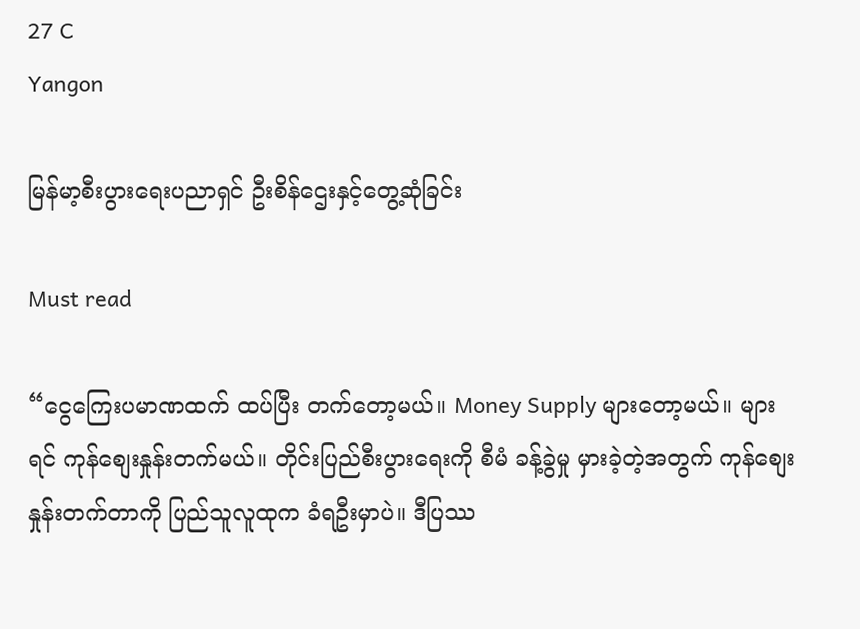27 C
Yangon

မြန်မာ့စီးပွားရေးပညာရှင် ဦးစိန်ဌေးနှင့်တွေ့ဆုံခြင်း

Must read

“ငွေကြေးပမာဏထက် ထပ်ပြီး တက်တော့မယ်။ Money Supply များတော့မယ်။ များရင် ကုန်စျေးနှုန်းတက်မယ်။ တိုင်းပြည်စီးပွားရေးကို စီမံ ခန့်ခွဲမှု မှားခဲ့တဲ့အတွက် ကုန်စျေးနှုန်းတက်တာကို ပြည်သူလူထုက ခံရဦးမှာပဲ။ ဒီပြဿ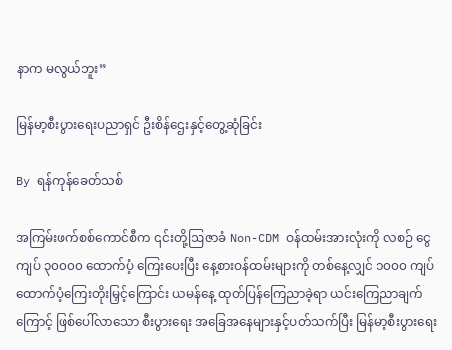နာက မလွယ်ဘူး”

မြန်မာ့စီးပွားရေးပညာရှင် ဦးစိန်ဌေးနှင့်တွေ့ဆုံခြင်း

By ရန်ကုန်ခေတ်သစ်

အကြမ်းဖက်စစ်ကောင်စီက ၎င်းတို့ဩဇာခံ Non-CDM ဝန်ထမ်းအားလုံးကို လစဉ် ငွေကျပ် ၃၀၀၀၀ ထောက်ပံ့ ကြေးပေးပြီး နေ့စားဝန်ထမ်းများကို တစ်နေ့လျှင် ၁၀၀၀ ကျပ် ထောက်ပံ့ကြေးတိုးမြှင့်ကြောင်း ယမန်နေ့ ထုတ်ပြန်ကြေညာခဲ့ရာ ယင်းကြေညာချက်ကြောင့် ဖြစ်ပေါ်လာသော စီးပွားရေး အခြေအနေများနှင့်ပတ်သက်ပြီး မြန်မာ့စီးပွားရေး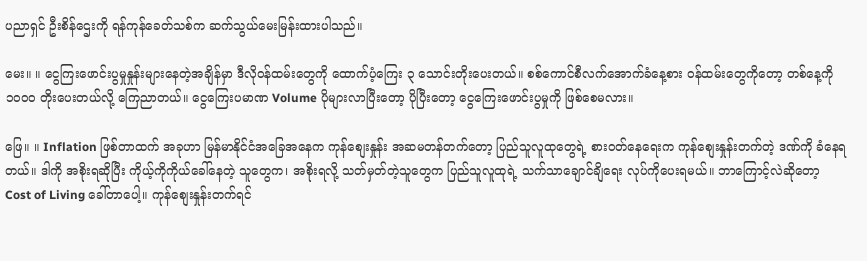ပညာရှင် ဦးစိန်ဌေးကို ရန်ကုန်ခေတ်သစ်က ဆက်သွယ်မေးမြန်းထားပါသည်။

မေး။ ။ ငွေကြးဖောင်းပွမှုနှုန်းများနေတဲ့အချိန်မှာ ဒီလိုဝန်ထမ်းတွေကို ထောက်ပံ့ကြေး ၃ သောင်းတိုးပေးတယ်။ စစ်ကောင်စီလက်အောက်ခံနေ့စား ဝန်ထမ်းတွေကိုတော့ တစ်နေ့ကို ၁၀၀၀ တိုးပေးတယ်လို့ ကြေညာတယ်။ ငွေကြေးပမာဏ Volume ပိုများလာပြီးတော့ ပိုပြီးတော့ ငွေကြေးဖောင်းပွမှုကို ဖြစ်စေမလား။

ဖြေ။ ။ Inflation ဖြစ်တာထက် အခုဟာ မြန်မာနိုင်ငံအခြေအနေက ကုန်စျေးနှုန်း အဆမတန်တက်တော့ ပြည်သူလူထုတွေရဲ့ စားဝတ်နေရေးက ကုန်စျေးနှုန်းတက်တဲ့ ဒဏ်ကို ခံနေရတယ်။ ဒါကို အစိုးရဆိုပြီး ကိုယ့်ကိုကိုယ်ခေါ်နေတဲ့ သူတွေက၊ အစိုးရလို့ သတ်မှတ်တဲ့သူတွေက ပြည်သူလူထုရဲ့ သက်သာချောင်ချိရေး လုပ်ကိုပေးရမယ်။ ဘာကြောင့်လဲဆိုတော့ Cost of Living ခေါ်တာပေါ့။ ကုန်စျေးနှုန်းတက်ရင်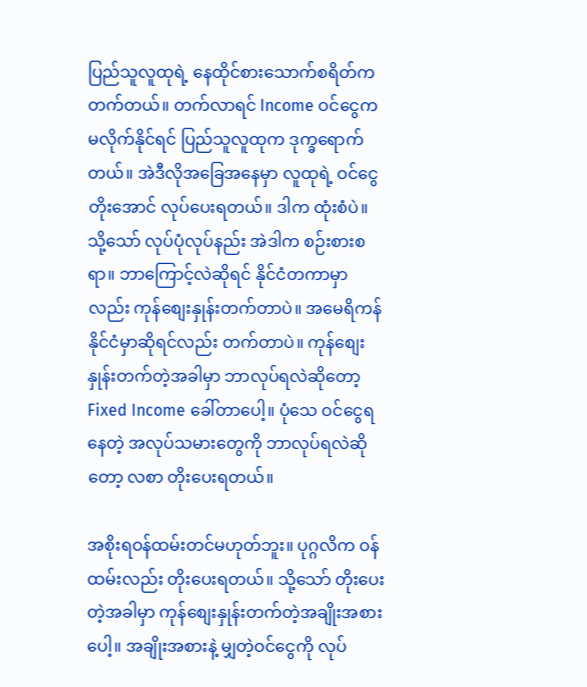ပြည်သူလူထုရဲ့ နေထိုင်စားသောက်စရိတ်က တက်တယ်။ တက်လာရင် Income ဝင်ငွေက မလိုက်နိုင်ရင် ပြည်သူလူထုက ဒုက္ခရောက်တယ်။ အဲဒီလိုအခြေအနေမှာ လူထုရဲ့ ဝင်ငွေ တိုးအောင် လုပ်ပေးရတယ်။ ဒါက ထုံးစံပဲ။ သို့သော် လုပ်ပုံလုပ်နည်း အဲဒါက စဉ်းစားစရာ။ ဘာကြောင့်လဲဆိုရင် နိုင်ငံတကာမှာလည်း ကုန်စျေးနှုန်းတက်တာပဲ။ အမေရိကန်နိုင်ငံမှာဆိုရင်လည်း တက်တာပဲ။ ကုန်စျေးနှုန်းတက်တဲ့အခါမှာ ဘာလုပ်ရလဲဆိုတော့ Fixed Income ခေါ်တာပေါ့။ ပုံသေ ဝင်ငွေရနေတဲ့ အလုပ်သမားတွေကို ဘာလုပ်ရလဲဆိုတော့ လစာ တိုးပေးရတယ်။

အစိုးရဝန်ထမ်းတင်မဟုတ်ဘူး။ ပုဂ္ဂလိက ဝန်ထမ်းလည်း တိုးပေးရတယ်။ သို့သော် တိုးပေးတဲ့အခါမှာ ကုန်စျေးနှုန်းတက်တဲ့အချိုးအစားပေါ့။ အချိုးအစားနဲ့ မျှတဲ့ဝင်ငွေကို လုပ်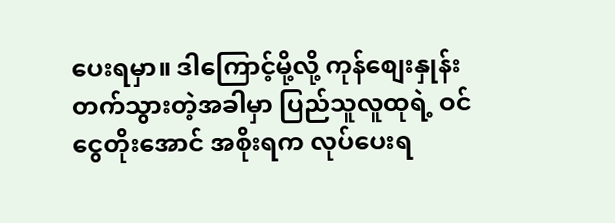ပေးရမှာ။ ဒါကြောင့်မို့လို့ ကုန်စျေးနှုန်းတက်သွားတဲ့အခါမှာ ပြည်သူလူထုရဲ့ ဝင်ငွေတိုးအောင် အစိုးရက လုပ်ပေးရ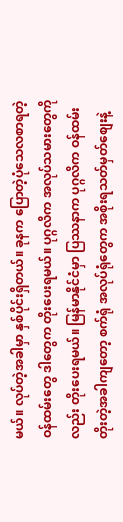မယ်။ လုပ်တဲ့အခါမှာ နှစ်ပိုင်းရှိတယ်။ ခုနက ပြောတဲ့ပုံသေလစာရတဲ့ ဝန်ထမ်းတွေ ဒါတွေက တိုးပေးရမယ်။ ပုဂ္ဂလိက အလုပ်သမားတွေကိုလည်း တိုးပေးရမယ်။ မြန်မာနိုင်ငံမှာ ပြဿနာက ပုဂ္ဂလိက ဝန်ထမ်းတိုးတဲ့အခါကျတော့ စက်ရုံ အလုပ်ရုံတွေက အစိုးရသတ်မှတ်စျေးနဲ့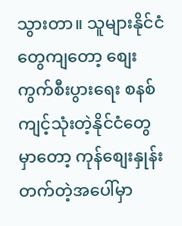သွားတာ။ သူများနိုင်ငံတွေကျတော့ စျေးကွက်စီးပွားရေး စနစ်ကျင့်သုံးတဲ့နိုင်ငံတွေမှာတော့ ကုန်စျေးနှုန်း တက်တဲ့အပေါ်မှာ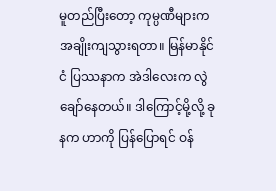မူတည်ပြီးတော့ ကုမ္ပဏီများက အချိုးကျသွားရတာ။ မြန်မာနိုင်ငံ ပြဿနာက အဲဒါလေးက လွဲချော်နေတယ်။ ဒါကြောင့်မို့လို့ ခုနက ဟာကို ပြန်ပြောရင် ဝန်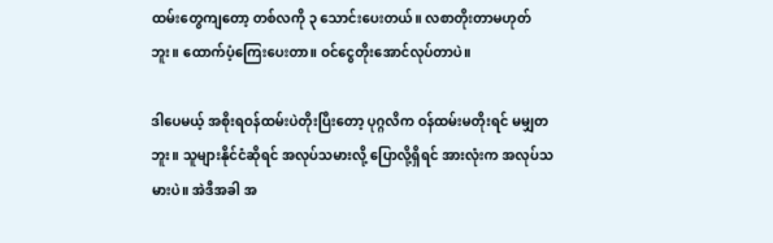ထမ်းတွေကျတော့ တစ်လကို ၃ သောင်းပေးတယ်။ လစာတိုးတာမဟုတ်ဘူး။ ထောက်ပံ့ကြေးပေးတာ။ ဝင်ငွေတိုးအောင်လုပ်တာပဲ။

ဒါပေမယ့် အစိုးရဝန်ထမ်းပဲတိုးပြီးတော့ ပုဂ္ဂလိက ဝန်ထမ်းမတိုးရင် မမျှတဘူး။ သူများနိုင်ငံဆိုရင် အလုပ်သမားလို့ ပြောလို့ရှိရင် အားလုံးက အလုပ်သမားပဲ။ အဲဒီအခါ အ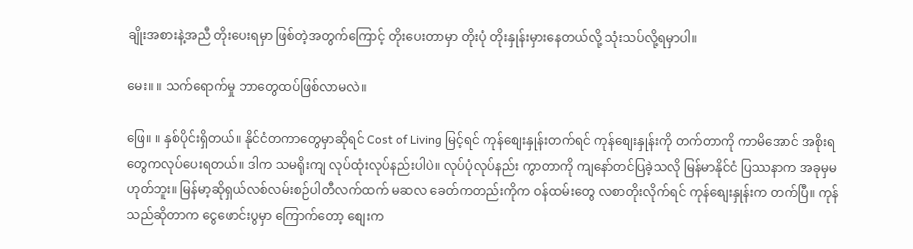ချိုးအစားနဲ့အညီ တိုးပေးရမှာ ဖြစ်တဲ့အတွက်ကြောင့် တိုးပေးတာမှာ တိုးပုံ တိုးနှုန်းမှားနေတယ်လို့ သုံးသပ်လို့ရမှာပါ။

မေး။ ။ သက်ရောက်မှု ဘာတွေထပ်ဖြစ်လာမလဲ။

ဖြေ။ ။ နှစ်ပိုင်းရှိတယ်။ နိုင်ငံတကာတွေမှာဆိုရင် Cost of Living မြင့်ရင် ကုန်စျေးနှုန်းတက်ရင် ကုန်စျေးနှုန်းကို တက်တာကို ကာမိအောင် အစိုးရတွေကလုပ်ပေးရတယ်။ ဒါက သမရိုးကျ လုပ်ထုံးလုပ်နည်းပါပဲ။ လုပ်ပုံလုပ်နည်း ကွာတာကို ကျနော်တင်ပြခဲ့သလို မြန်မာနိုင်ငံ ပြဿနာက အခုမှမဟုတ်ဘူး။ မြန်မာ့ဆိုရှယ်လစ်လမ်းစဉ်ပါတီလက်ထက် မဆလ ခေတ်ကတည်းကိုက ဝန်ထမ်းတွေ လစာတိုးလိုက်ရင် ကုန်စျေးနှုန်းက တက်ပြီ။ ကုန်သည်ဆိုတာက ငွေဖောင်းပွမှာ ကြောက်တော့ စျေးက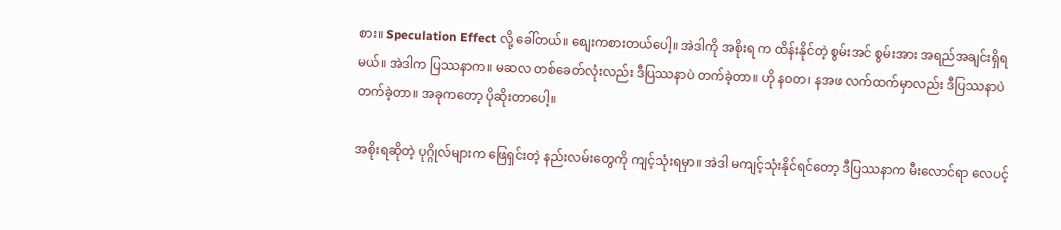စား။ Speculation Effect လို့ ခေါ်တယ်။ စျေးကစားတယ်ပေါ့။ အဲဒါကို အစိုးရ က ထိန်းနိုင်တဲ့ စွမ်းအင် စွမ်းအား အရည်အချင်းရှိရမယ်။ အဲဒါက ပြဿနာက။ မဆလ တစ်ခေတ်လုံးလည်း ဒီပြဿနာပဲ တက်ခဲ့တာ။ ဟို န၀တ၊ နအဖ လက်ထက်မှာလည်း ဒီပြဿနာပဲ တက်ခဲ့တာ။ အခုကတော့ ပိုဆိုးတာပေါ့။

အစိုးရဆိုတဲ့ ပုဂ္ဂိုလ်များက ဖြေရှင်းတဲ့ နည်းလမ်းတွေကို ကျင့်သုံးရမှာ။ အဲဒါ မကျင့်သုံးနိုင်ရင်တော့ ဒီပြဿနာက မီးလောင်ရာ လေပင့်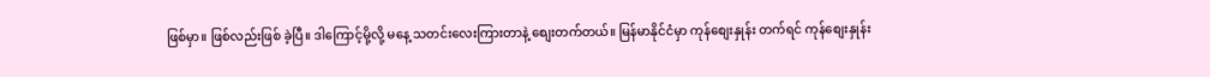ဖြစ်မှာ။ ဖြစ်လည်းဖြစ် ခဲ့ပြီ။ ဒါကြောင့်မို့လို့ မနေ့ သတင်းလေးကြားတာနဲ့ စျေးတက်တယ်။ မြန်မာနိုင်ငံမှာ ကုန်စျေးနှုန်း တက်ရင် ကုန်စျေးနှုန်း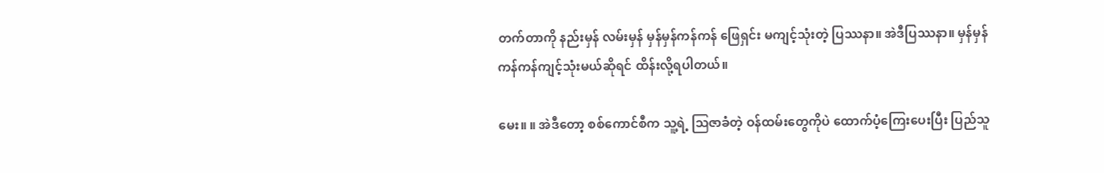တက်တာကို နည်းမှန် လမ်းမှန် မှန်မှန်ကန်ကန် ဖြေရှင်း မကျင့်သုံးတဲ့ ပြဿနာ။ အဲဒီပြဿနာ။ မှန်မှန်ကန်ကန်ကျင့်သုံးမယ်ဆိုရင် ထိန်းလို့ရပါတယ်။

မေး။ ။ အဲဒီတော့ စစ်ကောင်စီက သူ့ရဲ့ ဩဇာခံတဲ့ ဝန်ထမ်းတွေကိုပဲ ထောက်ပံ့ကြေးပေးပြီး ပြည်သူ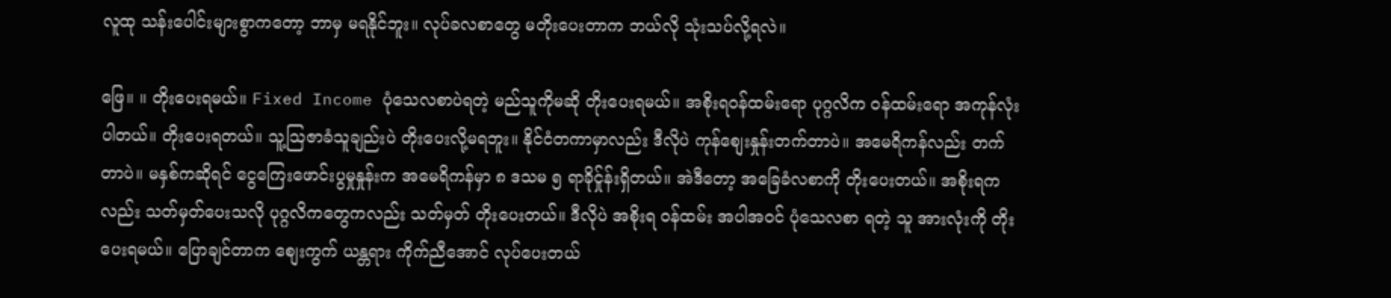လူထု သန်းပေါင်းများစွာကတော့ ဘာမှ မရနိုင်ဘူး။ လုပ်ခလစာတွေ မတိုးပေးတာက ဘယ်လို သုံးသပ်လို့ရလဲ။

ဖြေ။ ။ တိုးပေးရမယ်။ Fixed Income ပုံသေလစာပဲရတဲ့ မည်သူကိုမဆို တိုးပေးရမယ်။ အစိုးရဝန်ထမ်းရော ပုဂ္ဂလိက ဝန်ထမ်းရော အကုန်လုံးပါတယ်။ တိုးပေးရတယ်။ သူ့ဩဇာခံသူချည်းပဲ တိုးပေးလို့မရဘူး။ နိုင်ငံတကာမှာလည်း ဒီလိုပဲ ကုန်စျေးနှုန်းတက်တာပဲ။ အမေရိကန်လည်း တက်တာပဲ။ မနှစ်ကဆိုရင် ငွေကြေးဖောင်းပွမှုနှုန်းက အမေရိကန်မှာ ၈ ဒသမ ၅ ရာခိုင်ှုန်းရှိတယ်။ အဲဒီတော့ အခြေခံလစာကို တိုးပေးတယ်။ အစိုးရကလည်း သတ်မှတ်ပေးသလို ပုဂ္ဂလိကတွေကလည်း သတ်မှတ် တိုးပေးတယ်။ ဒီလိုပဲ အစိုးရ ဝန်ထမ်း အပါအဝင် ပုံသေလစာ ရတဲ့ သူ အားလုံးကို တိုးပေးရမယ်။ ပြောချင်တာက စျေးကွက် ယန္တရား ကိုက်ညီအောင် လုပ်ပေးတယ်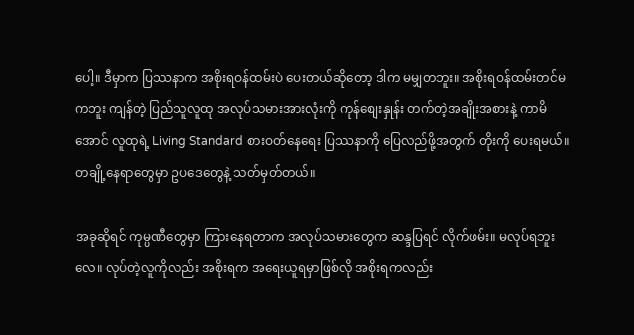ပေါ့။ ဒီမှာက ပြဿနာက အစိုးရဝန်ထမ်းပဲ ပေးတယ်ဆိုတော့ ဒါက မမျှတဘူး။ အစိုးရဝန်ထမ်းတင်မကဘူး ကျန်တဲ့ ပြည်သူလူထု အလုပ်သမားအားလုံးကို ကုန်စျေးနှုန်း တက်တဲ့အချိုးအစားနဲ့ ကာမိအောင် လူထုရဲ့ Living Standard စားဝတ်နေရေး ပြဿနာကို ပြေလည်ဖို့အတွက် တိုးကို ပေးရမယ်။ တချို့နေရာတွေမှာ ဥပဒေတွေနဲ့ သတ်မှတ်တယ်။

အခုဆိုရင် ကုမ္ပဏီတွေမှာ ကြားနေရတာက အလုပ်သမားတွေက ဆန္ဒပြရင် လိုက်ဖမ်း။ မလုပ်ရဘူးလေ။ လုပ်တဲ့လူကိုလည်း အစိုးရက အရေးယူရမှာဖြစ်လို အစိုးရကလည်း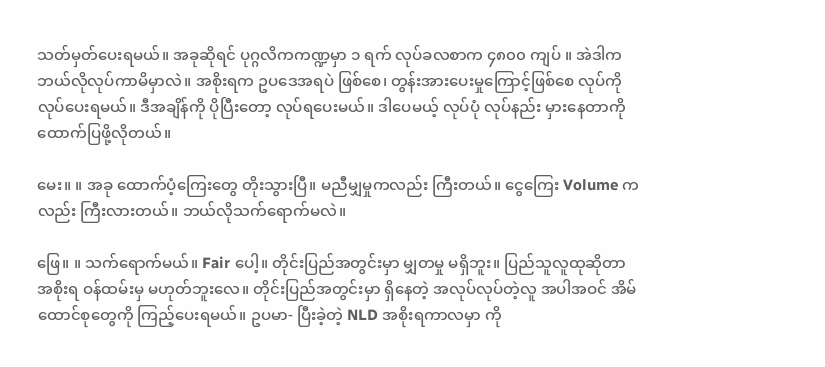သတ်မှတ်ပေးရမယ်။ အခုဆိုရင် ပုဂ္ဂလိကကဏ္ဍမှာ ၁ ရက် လုပ်ခလစာက ၄၈၀၀ ကျပ် ။ အဲဒါက ဘယ်လိုလုပ်ကာမိမှာလဲ။ အစိုးရက ဥပဒေအရပဲ ဖြစ်စေ၊ တွန်းအားပေးမှုကြောင့်ဖြစ်စေ လုပ်ကို လုပ်ပေးရမယ်။ ဒီအချိန်ကို ပိုပြီးတော့ လုပ်ရပေးမယ်။ ဒါပေမယ့် လုပ်ပုံ လုပ်နည်း မှားနေတာကို ထောက်ပြဖို့လိုတယ်။

မေး။ ။ အခု ထောက်ပံ့ကြေးတွေ တိုးသွားပြီ။ မညီမျှမှုကလည်း ကြီးတယ်။ ငွေကြေး Volume ကလည်း ကြီးလားတယ်။ ဘယ်လိုသက်ရောက်မလဲ။

ဖြေ။ ။ သက်ရောက်မယ်။ Fair ပေါ့။ တိုင်းပြည်အတွင်းမှာ မျှတမှု မရှိဘူး။ ပြည်သူလူထုဆိုတာ အစိုးရ ဝန်ထမ်းမှ မဟုတ်ဘူးလေ။ တိုင်းပြည်အတွင်းမှာ ရှိနေတဲ့ အလုပ်လုပ်တဲ့လူ အပါအဝင် အိမ်ထောင်စုတွေကို ကြည့်ပေးရမယ်။ ဥပမာ- ပြီးခဲ့တဲ့ NLD အစိုးရကာလမှာ ကို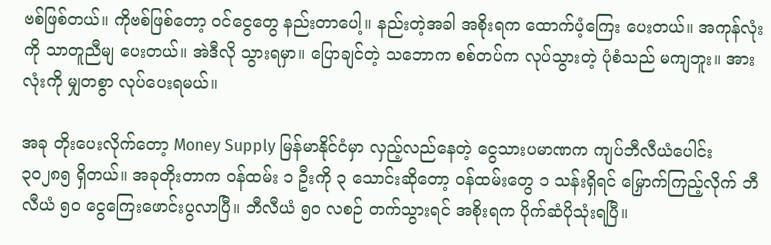ဗစ်ဖြစ်တယ်။ ကိုဗစ်ဖြစ်တော့ ဝင်ငွေတွေ နည်းတာပေါ့။ နည်းတဲ့အခါ အစိုးရက ထောက်ပံ့ကြေး ပေးတယ်။ အကုန်လုံးကို သာတူညီမျ ပေးတယ်။ အဲဒီလို သွားရမှာ။ ပြောချင်တဲ့ သဘောက စစ်တပ်က လုပ်သွားတဲ့ ပုံစံသည် မကျဘူး။ အားလုံးကို မျှတစွာ လုပ်ပေးရမယ်။

အခု တိုးပေးလိုက်တော့ Money Supply မြန်မာနိုင်ငံမှာ လှည့်လည်နေတဲ့ ငွေသားပမာဏက ကျပ်ဘီလီယံပေါင်း ၃၀၂၈၅ ရှိတယ်။ အခုတိုးတာက ဝန်ထမ်း ၁ ဦးကို ၃ သောင်းဆိုတော့ ဝန်ထမ်းတွေ ၁ သန်းရှိရင် မြှောက်ကြည့်လိုက် ဘီလီယံ ၅၀ ငွေကြေးဖောင်းပွလာပြီ။ ဘီလီယံ ၅၀ လစဉ် တက်သွားရင် အစိုးရက ပိုက်ဆံပိုသုံးရပြီ။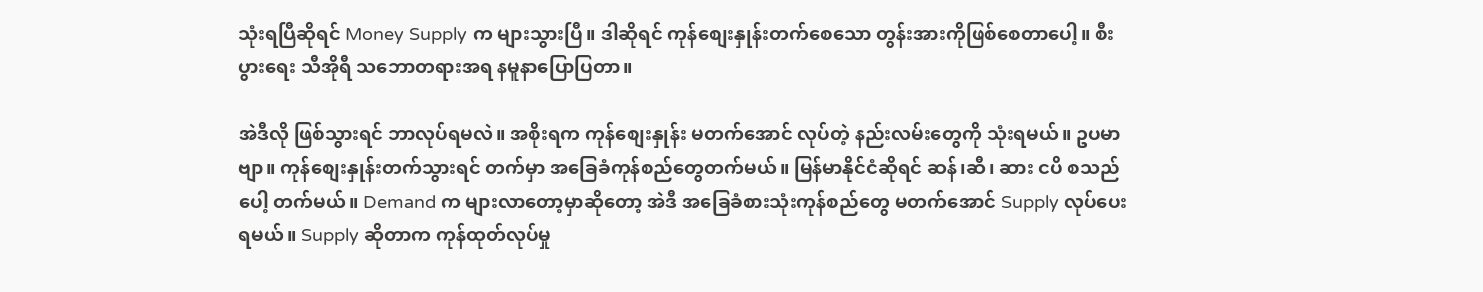သုံးရပြီဆိုရင် Money Supply က များသွားပြီ။ ဒါဆိုရင် ကုန်စျေးနှုန်းတက်စေသော တွန်းအားကိုဖြစ်စေတာပေါ့။ စီးပွားရေး သီအိုရီ သဘောတရားအရ နမူနာပြောပြတာ။

အဲဒီလို ဖြစ်သွားရင် ဘာလုပ်ရမလဲ။ အစိုးရက ကုန်စျေးနှုန်း မတက်အောင် လုပ်တဲ့ နည်းလမ်းတွေကို သုံးရမယ်။ ဥပမာဗျာ။ ကုန်စျေးနှုန်းတက်သွားရင် တက်မှာ အခြေခံကုန်စည်တွေတက်မယ်။ မြန်မာနိုင်ငံဆိုရင် ဆန်၊ဆီ၊ ဆား ငပိ စသည်ပေါ့ တက်မယ်။ Demand က များလာတော့မှာဆိုတော့ အဲဒီ အခြေခံစားသုံးကုန်စည်တွေ မတက်အောင် Supply လုပ်ပေးရမယ်။ Supply ဆိုတာက ကုန်ထုတ်လုပ်မှု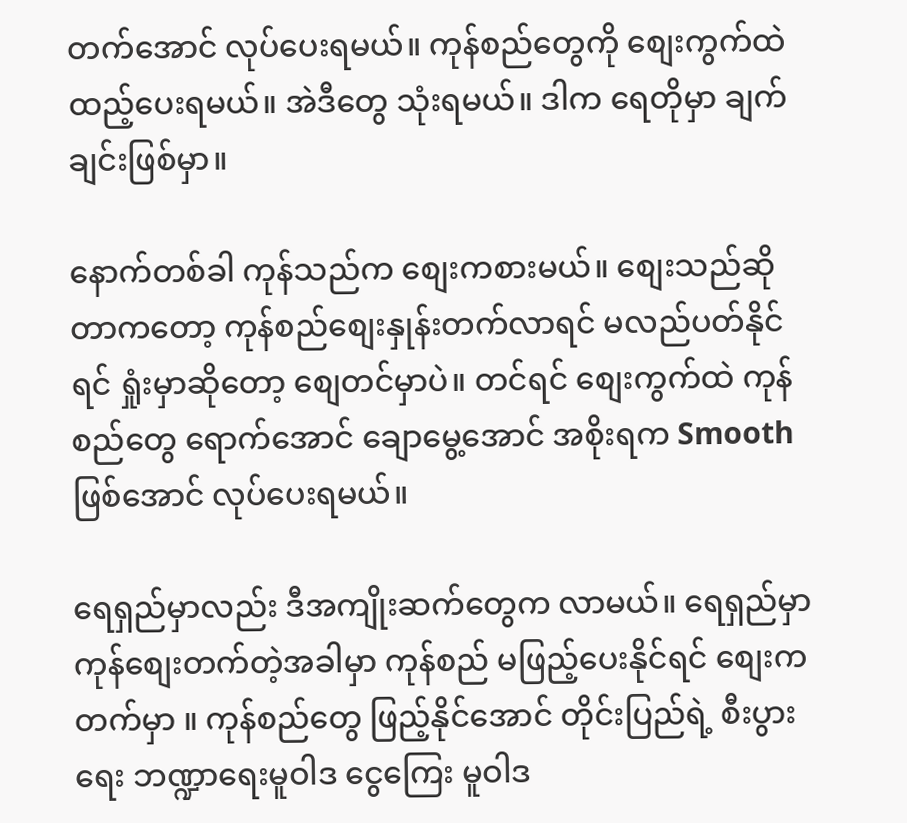တက်အောင် လုပ်ပေးရမယ်။ ကုန်စည်တွေကို စျေးကွက်ထဲ ထည့်ပေးရမယ်။ အဲဒီတွေ သုံးရမယ်။ ဒါက ရေတိုမှာ ချက်ချင်းဖြစ်မှာ။

နောက်တစ်ခါ ကုန်သည်က စျေးကစားမယ်။ စျေးသည်ဆိုတာကတော့ ကုန်စည်စျေးနှုန်းတက်လာရင် မလည်ပတ်နိုင်ရင် ရှုံးမှာဆိုတော့ စျေတင်မှာပဲ။ တင်ရင် စျေးကွက်ထဲ ကုန်စည်တွေ ရောက်အောင် ချောမွေ့အောင် အစိုးရက Smooth ဖြစ်အောင် လုပ်ပေးရမယ်။

ရေရှည်မှာလည်း ဒီအကျိုးဆက်တွေက လာမယ်။ ရေရှည်မှာ ကုန်စျေးတက်တဲ့အခါမှာ ကုန်စည် မဖြည့်ပေးနိုင်ရင် စျေးက တက်မှာ ။ ကုန်စည်တွေ ဖြည့်နိုင်အောင် တိုင်းပြည်ရဲ့ စီးပွားရေး ဘဏ္ဍာရေးမူဝါဒ ငွေကြေး မူဝါဒ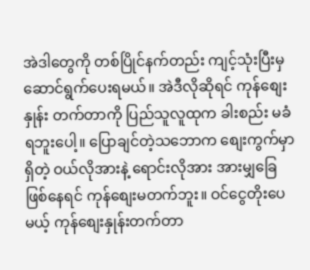အဲဒါတွေကို တစ်ပြိုင်နက်တည်း ကျင့်သုံးပြီးမှ ဆောင်ရွက်ပေးရမယ်။ အဲဒီလိုဆိုရင် ကုန်စျေးနှုန်း တက်တာကို ပြည်သူလူထုက ခါးစည်း မခံရဘူးပေါ့။ ပြောချင်တဲ့သဘောက စျေးကွက်မှာရှိတဲ့ ဝယ်လိုအားနဲ့ ရောင်းလိုအား အားမျှခြေ ဖြစ်နေရင် ကုန်စျေးမတက်ဘူး။ ဝင်ငွေတိုးပေမယ့် ကုန်စျေးနှုန်းတက်တာ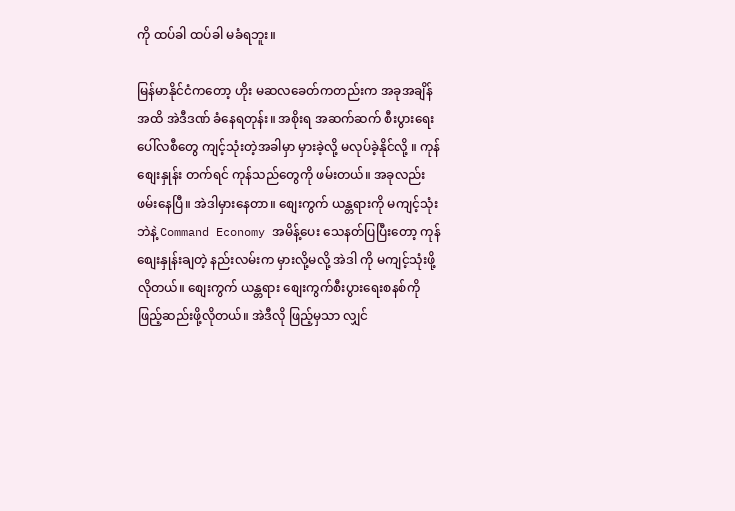ကို ထပ်ခါ ထပ်ခါ မခံရဘူး။

မြန်မာနိုင်ငံကတော့ ဟိုး မဆလခေတ်ကတည်းက အခုအချိန်အထိ အဲဒီဒဏ် ခံနေရတုန်း။ အစိုးရ အဆက်ဆက် စီးပွားရေးပေါ်လစီတွေ ကျင့်သုံးတဲ့အခါမှာ မှားခဲ့လို့ မလုပ်ခဲ့နိုင်လို့ ။ ကုန်စျေးနှုန်း တက်ရင် ကုန်သည်တွေကို ဖမ်းတယ်။ အခုလည်း ဖမ်းနေပြီ။ အဲဒါမှားနေတာ။ စျေးကွက် ယန္တရားကို မကျင့်သုံးဘဲနဲ့ Command Economy အမိန့်ပေး သေနတ်ပြပြီးတော့ ကုန်စျေးနှုန်းချတဲ့ နည်းလမ်းက မှားလို့မလို့ အဲဒါ ကို မကျင့်သုံးဖို့လိုတယ်။ စျေးကွက် ယန္တရား စျေးကွက်စီးပွားရေးစနစ်ကို ဖြည့်ဆည်းဖို့လိုတယ်။ အဲဒီလို ဖြည့်မှသာ လျှင်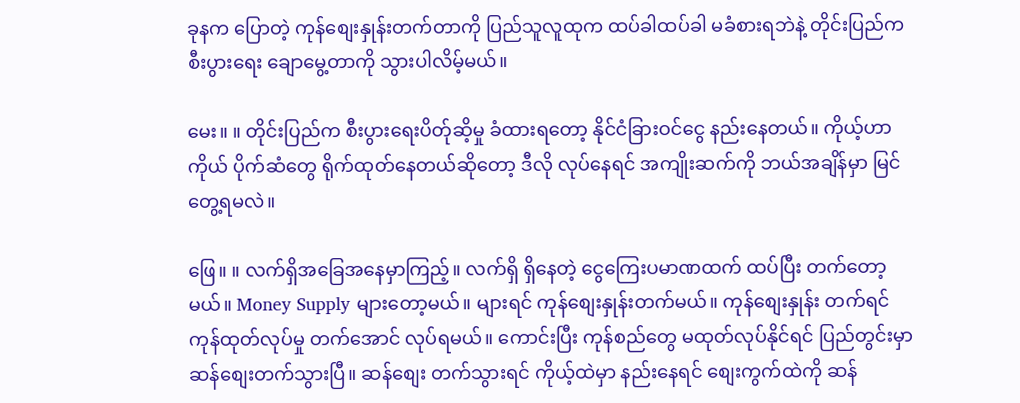ခုနက ပြောတဲ့ ကုန်စျေးနှုန်းတက်တာကို ပြည်သူလူထုက ထပ်ခါထပ်ခါ မခံစားရဘဲနဲ့ တိုင်းပြည်က စီးပွားရေး ချောမွေ့တာကို သွားပါလိမ့်မယ်။

မေး။ ။ တိုင်းပြည်က စီးပွားရေးပိတ်ုဆိ့မှု ခံထားရတော့ နိုင်ငံခြားဝင်ငွေ နည်းနေတယ်။ ကိုယ့်ဟာကိုယ် ပိုက်ဆံတွေ ရိုက်ထုတ်နေတယ်ဆိုတော့ ဒီလို လုပ်နေရင် အကျိုးဆက်ကို ဘယ်အချိန်မှာ မြင်တွေ့ရမလဲ။

ဖြေ။ ။ လက်ရှိအခြေအနေမှာကြည့်။ လက်ရှိ ရှိနေတဲ့ ငွေကြေးပမာဏထက် ထပ်ပြီး တက်တော့မယ်။ Money Supply များတော့မယ်။ များရင် ကုန်စျေးနှုန်းတက်မယ်။ ကုန်စျေးနှုန်း တက်ရင် ကုန်ထုတ်လုပ်မှု တက်အောင် လုပ်ရမယ်။ ကောင်းပြီး ကုန်စည်တွေ မထုတ်လုပ်နိုင်ရင် ပြည်တွင်းမှာ ဆန်စျေးတက်သွားပြီ။ ဆန်စျေး တက်သွားရင် ကိုယ့်ထဲမှာ နည်းနေရင် စျေးကွက်ထဲကို ဆန်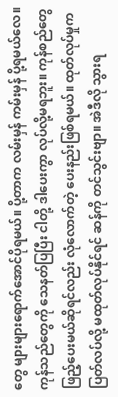တွေ များများရောက်အောင်ပိုရမယ်။ ပို့တာက လမ်းမှန် ကမ်းမှန် ပို့ရမယ်လေ။ ကုန်သည်တွေကို သေနတ်ပြပြီး ငါတို့ ဒါပေးကွာ လုပ်လို့မရဘူး။ ကုန်စည်တွေ ဖြည့်ပေးမယ်ဆိုရင်လည်း လုံလောက်တဲ့ ပေးနည်းဖြစ်ရမယ်။ ထုတ်လုပ်မှုက ပြတ်လပ်လို့ မထုတ်လုပ်နိုင်ရင် ဆန်ကို တင်သွင်းဗျာ။ အဲဒီလို သွားရ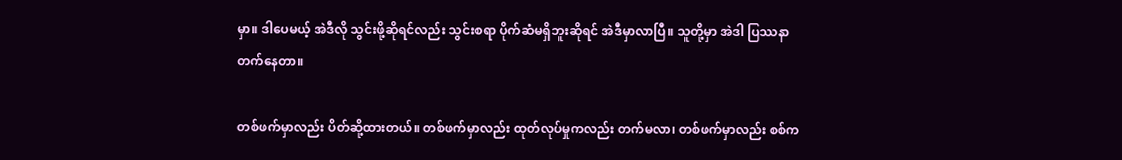မှာ။ ဒါပေမယ့် အဲဒီလို သွင်းဖို့ဆိုရင်လည်း သွင်းစရာ ပိုက်ဆံမရှိဘူးဆိုရင် အဲဒီမှာလာပြီ။ သူတို့မှာ အဲဒါ ပြဿနာ တက်နေတာ။

တစ်ဖက်မှာလည်း ပိတ်ဆို့ထားတယ်။ တစ်ဖက်မှာလည်း ထုတ်လုပ်မှုကလည်း တက်မလာ၊ တစ်ဖက်မှာလည်း စစ်က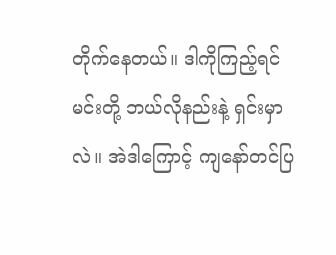တိုက်နေတယ်။ ဒါကိုကြည့်ရင် မင်းတို့ ဘယ်လိုနည်းနဲ့ ရှင်းမှာလဲ။ အဲဒါကြောင့် ကျနော်တင်ပြ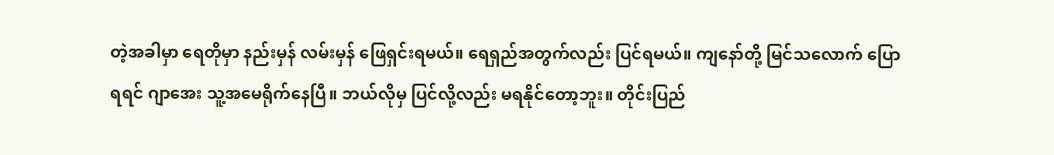တဲ့အခါမှာ ရေတိုမှာ နည်းမှန် လမ်းမှန် ဖြေရှင်းရမယ်။ ရေရှည်အတွက်လည်း ပြင်ရမယ်။ ကျနော်တို့ မြင်သလောက် ပြောရရင် ဂျာအေး သူ့အမေရိုက်နေပြီ။ ဘယ်လိုမှ ပြင်လို့လည်း မရနိုင်တော့ဘူး။ တိုင်းပြည်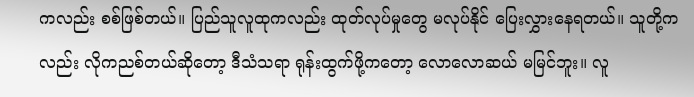ကလည်း စစ်ဖြစ်တယ်။ ပြည်သူလူထုကလည်း ထုတ်လုပ်မှုတွေ မလုပ်နိုင် ပြေးလွှားနေရတယ်။ သူတို့ကလည်း လိုကညစ်တယ်ဆိုတော့ ဒီသံသရာ ရုန်းထွက်ဖို့ကတော့ လောလောဆယ် မမြင်ဘူး။ လူ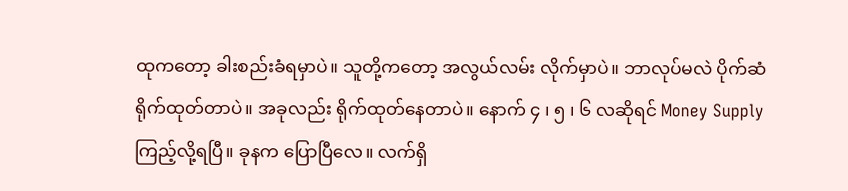ထုကတော့ ခါးစည်းခံရမှာပဲ။ သူတို့ကတော့ အလွယ်လမ်း လိုက်မှာပဲ။ ဘာလုပ်မလဲ ပိုက်ဆံရိုက်ထုတ်တာပဲ။ အခုလည်း ရိုက်ထုတ်နေတာပဲ။ နောက် ၄ ၊ ၅ ၊ ၆ လဆိုရင် Money Supply ကြည့်လို့ရပြီ။ ခုနက ပြောပြီလေ။ လက်ရှိ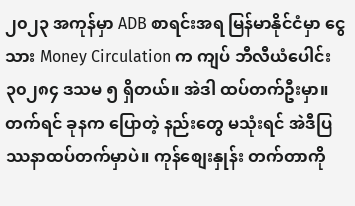၂၀၂၃ အကုန်မှာ ADB စာရင်းအရ မြန်မာနိုင်ငံမှာ ငွေသား Money Circulation က ကျပ် ဘီလီယံပေါင်း ၃၀၂၈၄ ဒသမ ၅ ရှိတယ်။ အဲဒါ ထပ်တက်ဦးမှာ။ တက်ရင် ခုနက ပြောတဲ့ နည်းတွေ မသုံးရင် အဲဒီပြဿနာထပ်တက်မှာပဲ။ ကုန်စျေးနှုန်း တက်တာကို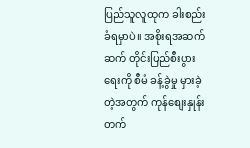ပြည်သူလူထုက ခါးစည်းခံရမှာပဲ။ အစိုးရအဆက်ဆက် တိုင်းပြည်စီးပွားရေးကို စီမံ ခန့်ခွဲမှု မှားခဲ့တဲ့အတွက် ကုန်စျေးနှုန်းတက်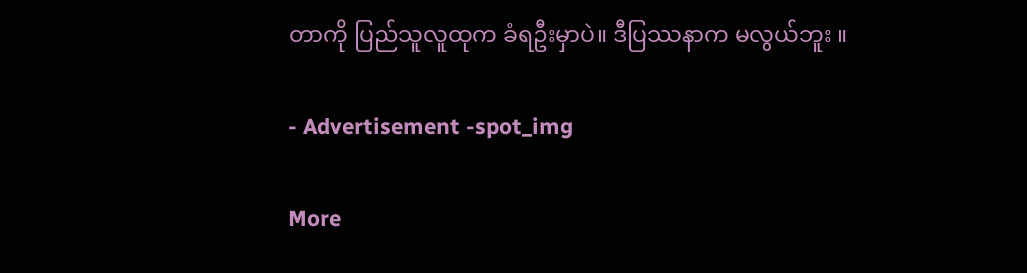တာကို ပြည်သူလူထုက ခံရဦးမှာပဲ။ ဒီပြဿနာက မလွယ်ဘူး ။

- Advertisement -spot_img

More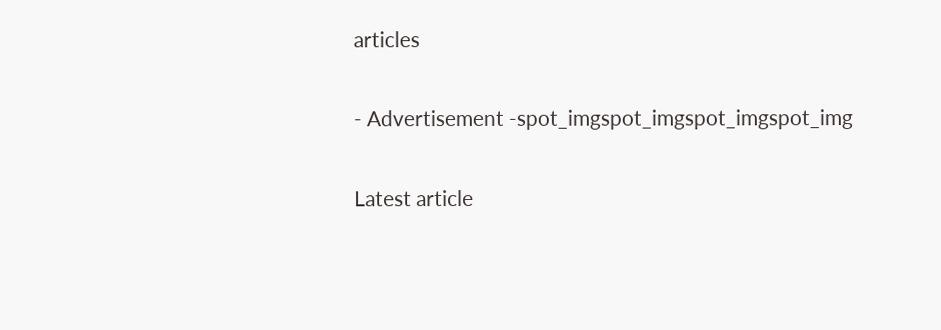articles

- Advertisement -spot_imgspot_imgspot_imgspot_img

Latest article